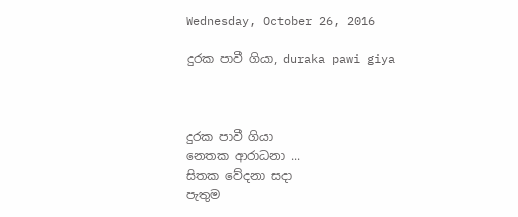Wednesday, October 26, 2016

දුරක පාවී ගියා, duraka pawi giya



දුරක පාවී ගියා
නෙතක ආරාධනා ...
සිතක වේදනා සදා
පැතුම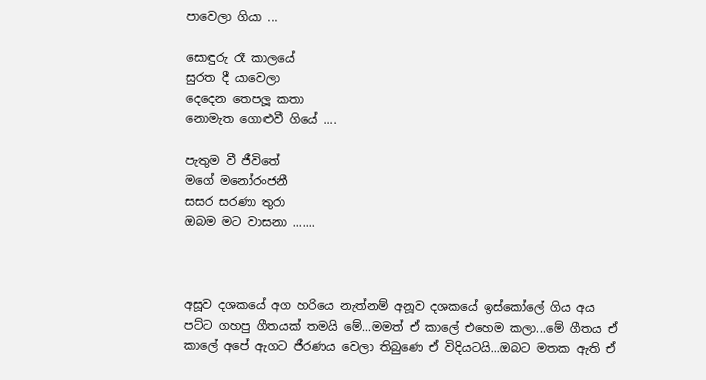පාවෙලා ගියා ...

සොඳුරු රෑ කාලයේ
සුරත දී යාවෙලා
දෙදෙන තෙපලූ කතා
නොමැත ගොළුවී ගියේ ....

පැතුම වී ජීවිතේ
මගේ මනෝරංජනී
සසර සරණා තුරා
ඔබම මට වාසනා .......



අසූව දශකයේ අග හරියෙ නැත්නම් අනූව දශකයේ ඉස්කෝලේ ගිය අය පට්ට ගහපු ගීතයක් තමයි මේ...මමත් ඒ කාලේ එහෙම කලා...මේ ගීතය ඒ කාලේ අපේ ඇගට ජීරණය වෙලා තිබුණෙ ඒ විදියටයි...ඔබට මතක ඇති ඒ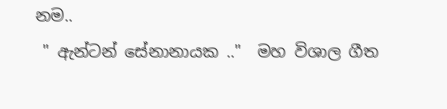නම..
 " ඇන්ටන් සේනානායක .."  මහ විශාල ගීත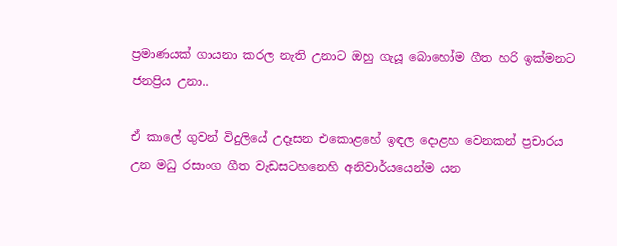ප්‍රමාණයක් ගායනා කරල නැති උනාට ඔහු ගැයූ බොහෝම ගීත හරි ඉක්මනට ජනප්‍රිය උනා..

ඒ කාලේ ගුවන් විදුලියේ උදෑසන එකොළහේ ඉඳල දොළහ වෙනකන් ප්‍රචාරය උන මධු රසාංග ගීත වැඩසටහනෙහි අනිවාර්යයෙන්ම යන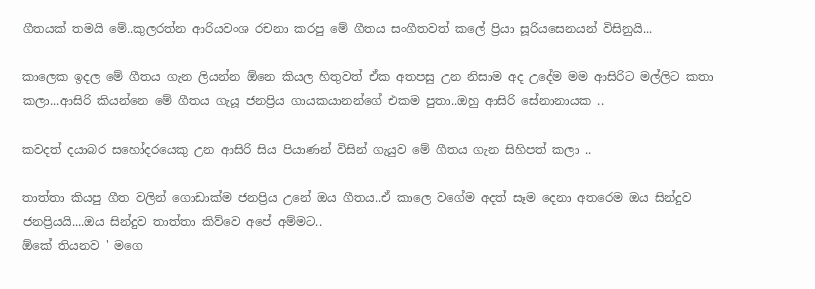ගීතයක් තමයි මේ..කුලරත්න ආරියවංශ රචනා කරපු මේ ගීතය සංගීතවත් කලේ ප්‍රියා සූරියසෙනයන් විසිනුයි...

කාලෙක ඉදල මේ ගීතය ගැන ලියන්න ඕනෙ කියල හිතුවත් ඒක අතපසු උන නිසාම අද උදේම මම ආසිරිට මල්ලිට කතා කලා...ආසිරි කියන්නෙ මේ ගීතය ගැයූ ජනප්‍රිය ගායකයානන්ගේ එකම පුතා..ඔහු ආසිරි සේනානායක ..

කවදත් දයාබර සහෝදරයෙකු උන ආසිරි සිය පියාණන් විසින් ගැයුව මේ ගීතය ගැන සිහිපත් කලා ..

තාත්තා කියපු ගීත වලින් ගොඩාක්ම ජනප්‍රිය උනේ ඔය ගීතය..ඒ කාලෙ වගේම අදත් සෑම දෙනා අතරෙම ඔය සින්දුව ජනප්‍රියයි....ඔය සින්දුව තාත්තා කිව්වෙ අපේ අම්මට..
ඕකේ තියනව ' මගෙ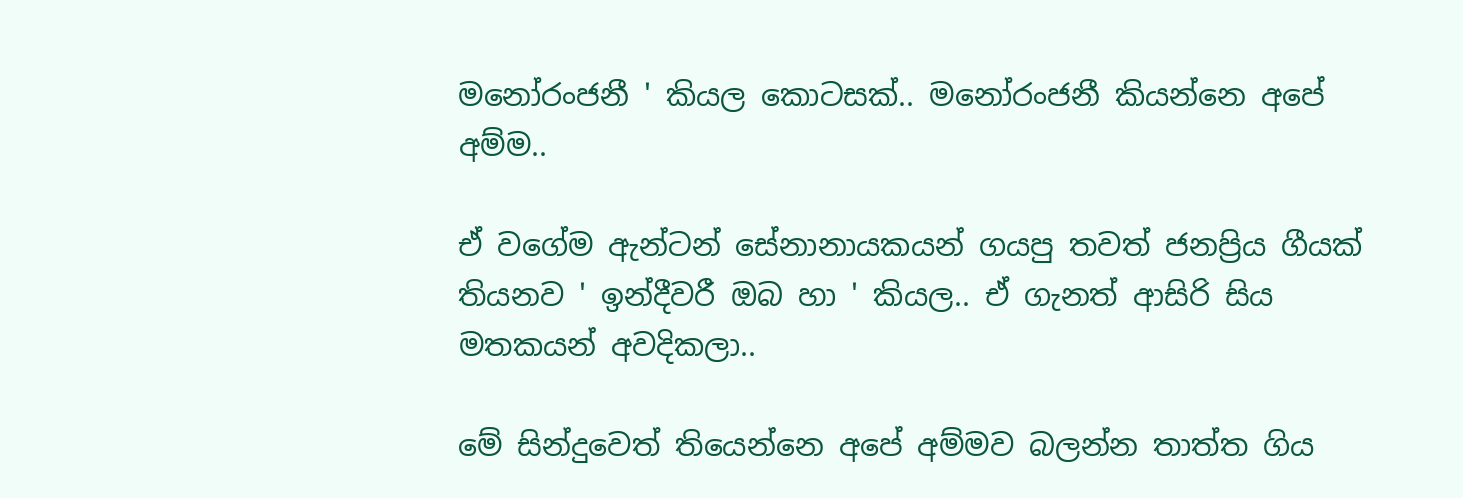මනෝරංජනී ' කියල කොටසක්.. මනෝරංජනී කියන්නෙ අපේ අම්ම..

ඒ වගේම ඇන්ටන් සේනානායකයන් ගයපු තවත් ජනප්‍රිය ගීයක් තියනව ' ඉන්දීවරී ඔබ හා ' කියල.. ඒ ගැනත් ආසිරි සිය මතකයන් අවදිකලා..

මේ සින්දුවෙත් තියෙන්නෙ අපේ අම්මව බලන්න තාත්‍ත ගිය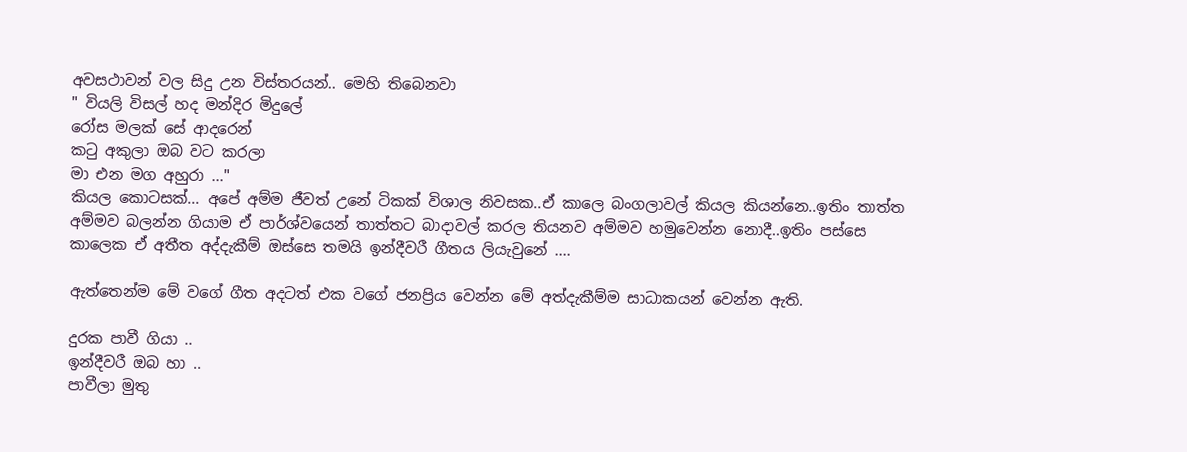අවසථාවන් වල සිදු උන විස්තරයන්.. මෙහි තිබෙනවා
" වියලි විසල් හද මන්දිර මිදුලේ
රෝස මලක් සේ ආදරෙන්
කටු අකුලා ඔබ වට කරලා
මා එන මග අහුරා ..."
කියල කොටසක්... අපේ අම්ම ජීවත් උනේ ටිකක් විශාල නිවසක..ඒ කාලෙ බංගලාවල් කියල කියන්නෙ..ඉතිං තාත්ත අම්මව බලන්න ගියාම ඒ පාර්ශ්වයෙන් තාත්තට බාදාවල් කරල තියනව අම්මව හමුවෙන්න නොදී..ඉතිං පස්සෙ කාලෙක ඒ අතීත අද්දැකීම් ඔස්සෙ තමයි ඉන්දීවරී ගීතය ලියැවුනේ ....

ඇත්තෙන්ම මේ වගේ ගීත අදටත් එක වගේ ජනප්‍රිය වෙන්න මේ අත්දැකීම්ම සාධාකයන් වෙන්න ඇති.

දුරක පාවී ගියා ..
ඉන්දීවරී ඔබ හා ..
පාවීලා මුතු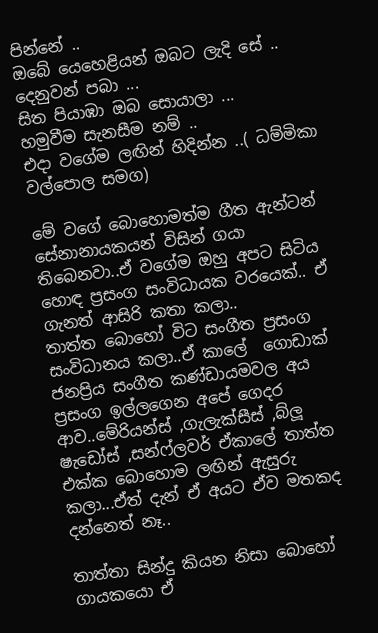පින්නේ ..
ඔබේ යෙහෙළියන් ඔබට ලැදි සේ ..
දෙනුවන් පබා ...
සිත පියාඹා ඔබ සොයාලා ...
හමුවීම සැනසීම නම් ..
එදා වගේම ලඟින් හිදින්න ..( ධම්මිකා වල්පොල සමග)

මේ වගේ බොහොමත්ම ගීත ඇන්ටන් සේනානායකයන් විසින් ගයා තිබෙනවා..ඒ වගේම ඔහු අපට සිටිය හොඳ ප්‍රසංග සංවිධායක වරයෙක්.. ඒ ගැනත් ආසිරි කතා කලා..
තාත්ත බොහෝ විට සංගීත ප්‍රසංග සංවිධානය කලා..ඒ කාලේ  ගොඩාක් ජනප්‍රිය සංගීත කණ්ඩායමවල අය ප්‍රසංග ඉල්ලගෙන අපේ ගෙදර ආව..මේරියන්ස් ,ගැලැක්සීස් ,බ්ලූ ෂැඩෝස් ,සන්ෆ්ලවර් ඒකාලේ තාත්ත එක්ක බොහොම ලඟින් ඇසුරු කලා...ඒත් දැන් ඒ අයට ඒව මතකද දන්නෙත් නෑ..

තාත්තා සින්දු කියන නිසා බොහෝ ගායකයො ඒ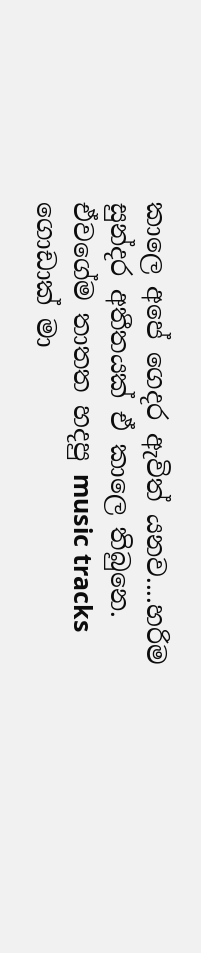කාලෙ අපේ ගෙදර ඇවිත් යනව....හරිම සුන්දර අතීතයක් ඒ කාලෙ තිබුනෙ.
ඒවගේම තාතත හදපු music tracks ගොඩාක් මා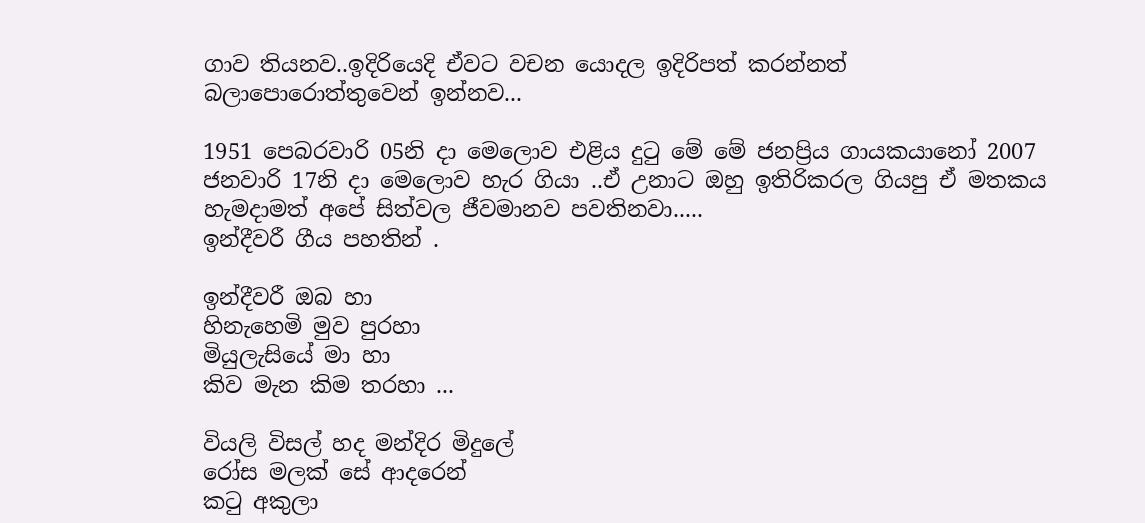ගාව තියනව..ඉදිරියෙදි ඒවට වචන යොදල ඉදිරිපත් කරන්නත් බලාපොරොත්තුවෙන් ඉන්නව...

1951 පෙබරවාරි 05නි දා මෙලොව එළිය දුටු මේ මේ ජනප්‍රිය ගායකයානෝ 2007 ජනවාරි 17නි දා මෙලොව හැර ගියා ..ඒ උනාට ඔහු ඉතිරිකරල ගියපු ඒ මතකය හැමදාමත් අපේ සිත්වල ජීවමානව පවතිනවා.....
ඉන්දීවරී ගීය පහතින් .

ඉන්දීවරී ඔබ හා
හිනැහෙමි මුව පුරහා
මියුලැසියේ මා හා
කිව මැන කිම තරහා ...

වියලි විසල් හද මන්දිර මිදුලේ
රෝස මලක් සේ ආදරෙන්
කටු අකුලා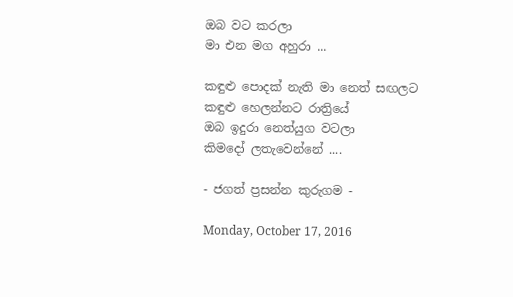ඔබ වට කරලා
මා එන මග අහුරා ...

කඳුළු පොදක් නැති මා නෙත් සඟලට
කඳුළු හෙලන්නට රාත්‍රියේ
ඔබ ඉදුරා නෙත්යුග වටලා
කිමදෝ ලතැවෙන්නේ ....

- ජගත් ප්‍රසන්න කුරුගම -

Monday, October 17, 2016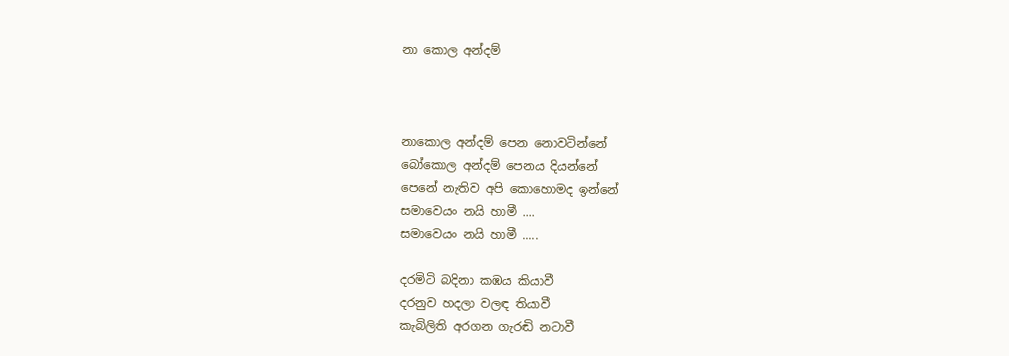නා කොල අන්දම්



නාකොල අන්දම් පෙන නොවටින්නේ
බෝකොල අන්දම් පෙනය දියන්නේ
පෙනේ නැතිව අපි කොහොමද ඉන්නේ
සමාවෙයං නයි හාමී ....
සමාවෙයං නයි හාමී .....

දරමිටි බදිනා කඹය කියාවී
දරනුව හදලා වලඳ තියාවී
කැබිලිති අරගන ගැරඬි නටාවී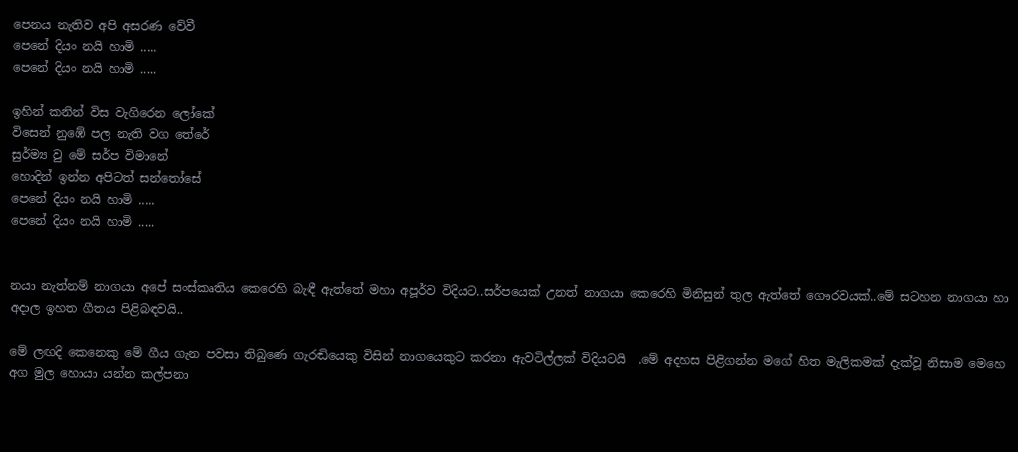පෙනය නැතිව අපි අසරණ වේවී
පෙනේ දියං නයි හාමි .....
පෙනේ දියං නයි හාමි .....

ඉහින් කනින් විස වැගිරෙන ලෝකේ
විසෙන් නුඹේ පල නැති වග තේරේ
සුර්ම්‍ය වු මේ සර්ප විමානේ
හොදින් ඉන්න අපිටත් සන්තෝසේ
පෙනේ දියං නයි හාමි .....
පෙනේ දියං නයි හාමි .....


නයා නැත්නම් නාගයා අපේ සංස්කෘතිය කෙරෙහි බැඳී ඇත්තේ මහා අපූර්ව විදියට..සර්පයෙක් උනත් නාගයා කෙරෙහි මිනිසුන් තුල ඇත්තේ ගෞරවයක්..මේ සටහන නාගයා හා අදාල ඉහත ගීතය පිළිබඳවයි..

මේ ලඟදි කෙනෙකු මේ ගීය ගැන පවසා තිබුණෙ ගැරඬියෙකු විසින් නාගයෙකුට කරනා ඇවටිල්ලක් විදියටයි  .මේ අදහස පිළිගන්න මගේ හිත මැලිකමක් දැක්වූ නිසාම මෙහෙ අග මුල හොයා යන්න කල්පනා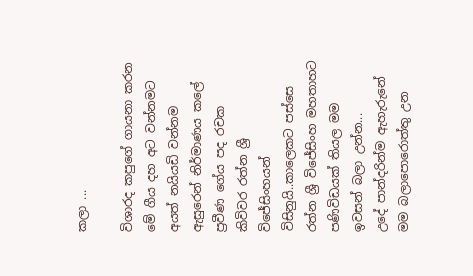කලා ...

විශාරද කපුගේ ගායනා කරන මේ ගීය දහ අට වන්නමට අයත් නයියඩි වන්නම ඇසුරෙන් නිර්මාණය කලේ ප්‍රවීණ ගේය පද රචක කිවිවර රත්න ශ්‍රී විජේසිංහයන් විසිනුයි..කාලෙකට පස්සෙ රත්න ශ්‍රී විජේසිංහ මහතාහට පණිවිඩයක් තියල මම ඉවසන් බලා උන්න...
උදේ පාන්දරින්ම ඇහැරුනේ මම බලාපොරොත්තු උන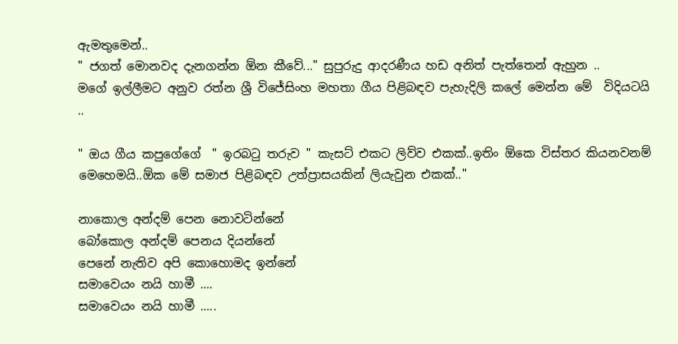ඇමතුමෙන්..
" ජගත් මොනවද දැනගන්න ඕන කීවේ..." සුපුරුදු ආදරණීය හඩ අනිත් පැත්තෙන් ඇහුන ..
මගේ ඉල්ලීමට අනුව රත්න ශ්‍රී විජේසිංහ මහතා ගීය පිළිබඳව පැහැදිලි කලේ මෙන්න මේ  විදියටයි ..

" ඔය ගීය කපුගේගේ  " ඉරබටු තරුව " කැසට් එකට ලිව්ව එකක්..ඉතිං ඕකෙ විස්තර කියනවනම් මෙහෙමයි..ඕක මේ සමාජ පිළිබඳව උත්ප්‍රාසයකින් ලියැවුන එකක්.."

නාකොල අන්දම් පෙන නොවටින්නේ
බෝකොල අන්දම් පෙනය දියන්නේ
පෙනේ නැතිව අපි කොහොමද ඉන්නේ
සමාවෙයං නයි හාමී ....
සමාවෙයං නයි හාමී .....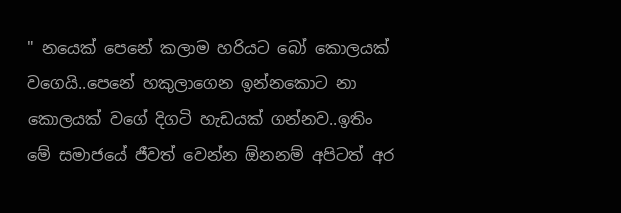" නයෙක් පෙනේ කලාම හරියට බෝ කොලයක් වගෙයි..පෙනේ හකුලාගෙන ඉන්නකොට නා කොලයක් වගේ දිගටි හැඩයක් ගන්නව..ඉතිං මේ සමාජයේ ජීවත් වෙන්න ඕනනම් අපිටත් අර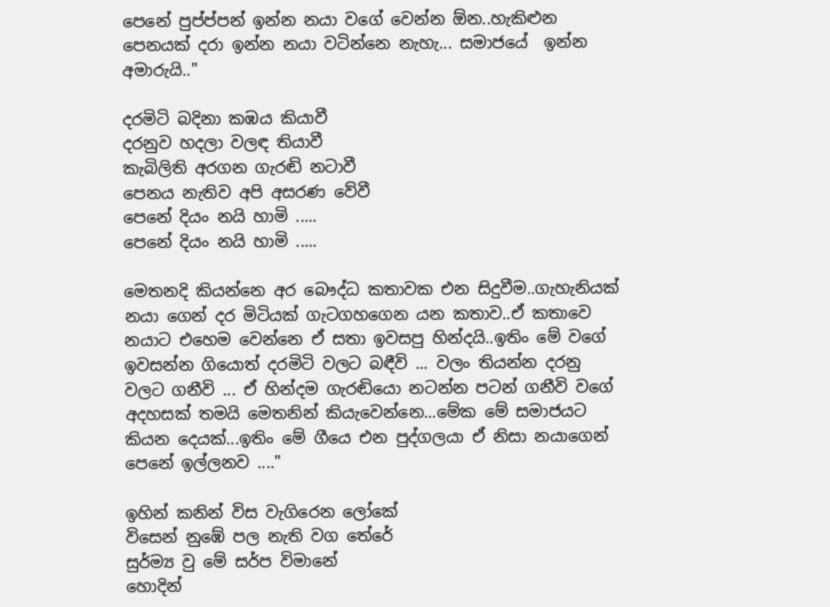පෙනේ පුප්ප්පන් ඉන්න නයා වගේ වෙන්න ඕන..හැකිළුන පෙනයක් දරා ඉන්න නයා වටින්නෙ නැහැ... සමාජයේ  ඉන්න අමාරුයි.."

දරමිටි බදිනා කඹය කියාවී
දරනුව හදලා වලඳ තියාවී
කැබිලිති අරගන ගැරඬි නටාවී
පෙනය නැතිව අපි අසරණ වේවී
පෙනේ දියං නයි හාමි .....
පෙනේ දියං නයි හාමි .....

මෙතනදි කියන්නෙ අර බෞද්ධ කතාවක එන සිදුවීම..ගැහැනියක් නයා ගෙන් දර මිටියක් ගැටගහගෙන යන කතාව..ඒ කතාවෙ නයාට එහෙම වෙන්නෙ ඒ සතා ඉවසපු හින්දයි..ඉතිං මේ වගේ ඉවසන්න ගියොත් දරමිටි වලට බඳීවි ... වලං තියන්න දරනු වලට ගනීවි ... ඒ හින්දම ගැරඬියො නටන්න පටන් ගනීවි වගේ අදහසක් තමයි මෙතනින් කියැවෙන්නෙ...මේක මේ සමාජයට කියන දෙයක්...ඉතිං මේ ගීයෙ එන පුද්ගලයා ඒ නිසා නයාගෙන් පෙනේ ඉල්ලනව ...."

ඉහින් කනින් විස වැගිරෙන ලෝකේ
විසෙන් නුඹේ පල නැති වග තේරේ
සුර්ම්‍ය වු මේ සර්ප විමානේ
හොදින්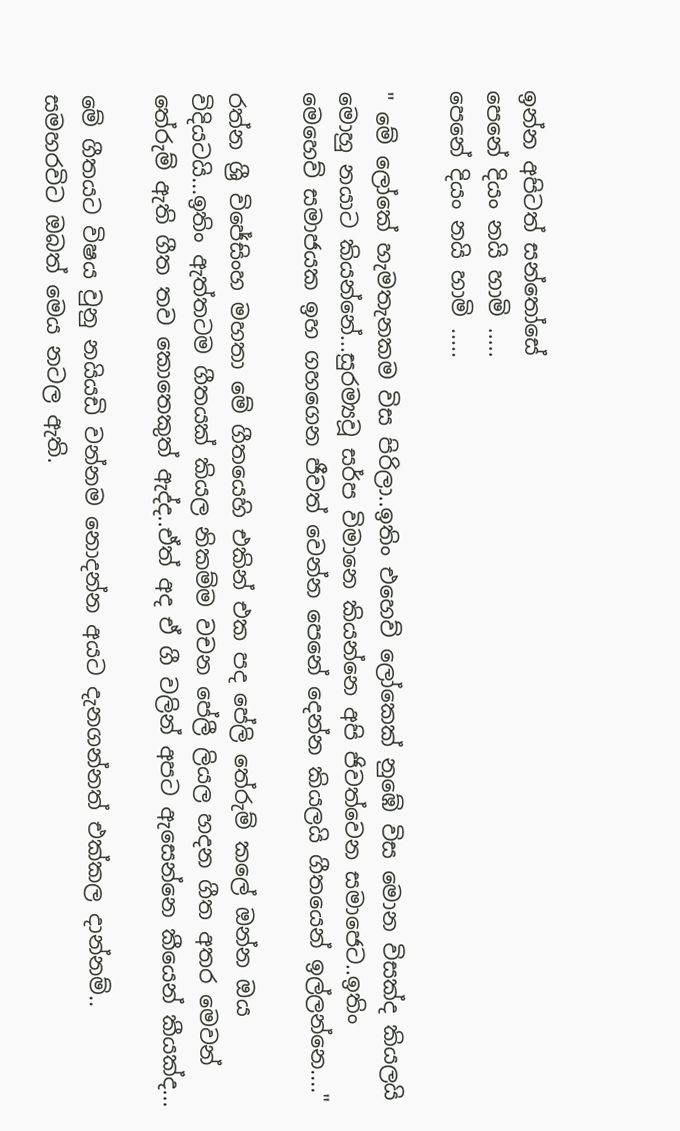ඉන්න අපිටත් සන්තෝසේ
පෙනේ දියං නයි හාමි .....
පෙනේ දියං නයි හාමි .....

" මේ ලෝකේ හැමතැනකම විස පිරිලා..ඉතිං එහෙව් ලෝකෙක් නුඹේ විස මොන විසක්ද කියලයි මොහු නයාට කියන්නේ...සුරම්‍යවූ සර්ප විමානෙ කියන්නෙ අපි ජිවත්වෙන සමාජෙට..ඉතිං මෙහෙව් සමාජයක ඉහ ගහගෙන ජීවත් වෙන්න පෙනේ දෙන්න කියලයි ගීතයෙන් ඉල්ලන්නෙ...."

රත්න ශ්‍රී විජේසිංහ මහතා මේ ගීතයෙහි එකින් එක පද පේලි තේරුම් කලේ ඔන්න ඔය විදියටයි...ඉතිං ඇත්තටම ගීතයක් කියල නිකම්ම වචන පේලී ලියල හදන ගීත අතර මෙවන් තේරුම් ඇති ගීත තව කොතෙකුත් ඇද්ද..ඒත් අද ඒ ගී වලින් අපට ඇසෙන්නෙ කීයෙන් කීයක්ද...

මේ ගීතයට විෂය වුනු නයියඩි වන්නම නොදන්න අයට දැනගන්නත් එක්කල දාන්නම්.. සමහරවිට ඔබත් මෙය නටල ඇති.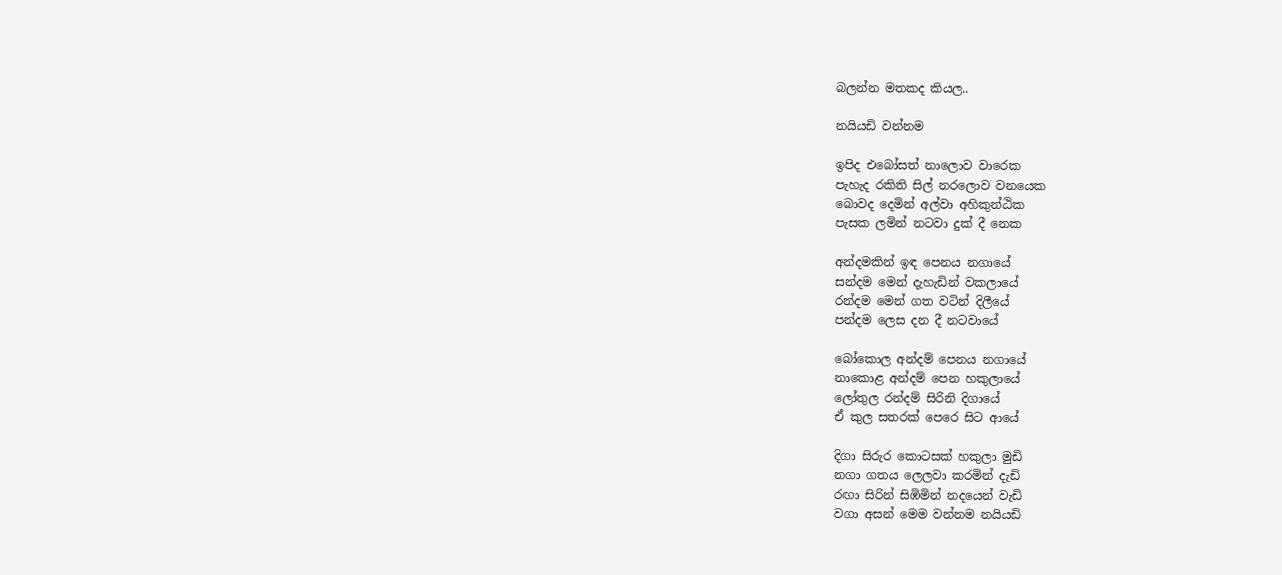බලන්න මතකද කියල..

නයියඩි වන්නම

ඉපිද එබෝසත් නාලොව වාරෙක
පැහැද රකිති සිල් නරලොව වනයෙක
බොවද දෙමින් අල්වා අහිකුන්ඨික
පැසක ලමින් නටවා දුක් දී නෙක

අන්දමකින් ඉඳ පෙනය නගායේ
සන්දම මෙන් දැහැඩින් වකලායේ
රන්දම මෙන් ගත වටින් දිලීයේ
පන්දම ලෙස දන දී නටවායේ

බෝකොල අන්දම් පෙනය නගායේ
නාකොළ අන්දම් පෙන හකුලායේ
ලෝතුල රන්දම් සිරිනි දිගායේ
ඒ කුල සතරක් පෙරෙ සිට ආයේ

දිගා සිරුර කොටසක් හකුලා මුඩි
නගා ගතය ලෙලවා කරමින් දැඩි
රඟා සිරින් සිඹිමින් නදයෙන් වැඩි
වගා අසන් මෙම වන්නම නයියඩි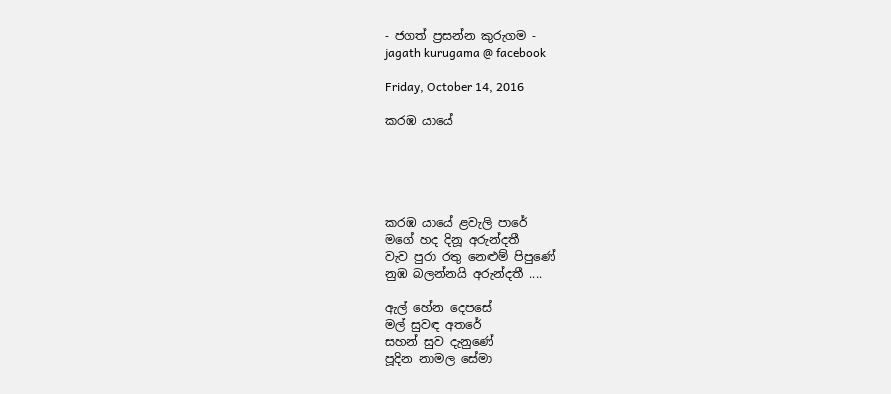- ජගත් ප්‍රසන්න කුරුගම -
jagath kurugama @ facebook

Friday, October 14, 2016

කරඹ යායේ





කරඹ යායේ ළවැලි පාරේ
මගේ හද දිනූ අරුන්දතී
වැව පුරා රතු නෙළුම් පිපුණේ
නුඹ බලන්නයි අරුන්දතී ....

ඇල් හේන දෙපසේ
මල් සුවඳ අතරේ
සහන් සුව දැනුණේ
පූදින නාමල සේමා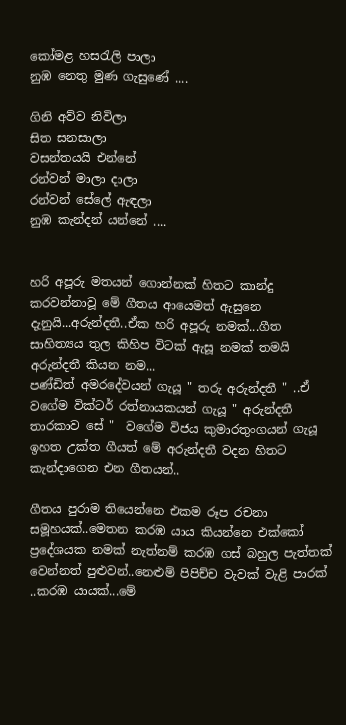කෝමළ හසරැලි පාලා
නුඹ නෙතු මුණ ගැසුණේ ....

ගිනි අව්ව නිවිලා
සිත සනසාලා
වසන්තයයි එන්නේ‍
රන්වන් මාලා දාලා‍
රන්වන් සේලේ ඇඳලා
නුඹ කැන්දන් යන්නේ ....


හරි අපූරු මතයන් ගොන්නක් හිතට කාන්දු කරවන්නාවූ මේ ගීතය ආයෙමත් ඇසුනෙ දැනුයි...අරුන්දතී..ඒක හරි අපූරු නමක්...ගීත සාහිත්‍යය තුල කිහිප විටක් ඇසූ නමක් තමයි අරුන්දතී කියන නම...
පණ්ඩිත් අමරදේවයන් ගැයූ " තරු අරුන්දතී " ..ඒ වගේම වික්ටර් රත්නායකයන් ගැයූ " අරුන්දතී තාරකාව සේ "  වගේම විජය කුමාරතුංගයන් ගැයූ ඉහත උක්ත ගීයත් මේ අරුන්දතී වදන හිතට කැන්දාගෙන එන ගීතයන්..

ගීතය පුරාම තියෙන්නෙ එකම රූප රචනා සමූහයක්..මෙතන කරඹ යාය කියන්නෙ එක්කෝ ප්‍රදේශයක නමක් නැත්නම් කරඹ ගස් බහුල පැත්තක් වෙන්නත් පුළුවන්..නෙළුම් පිපිච්ච වැවක් වැළි පාරක් ..කරඹ යායක්...මේ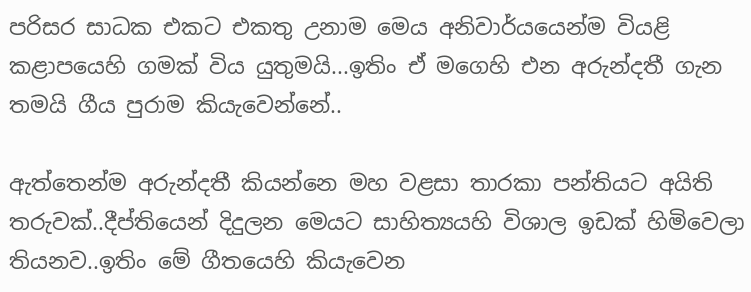පරිසර සාධක එකට එකතු උනාම මෙය අනිවාර්යයෙන්ම වියළි කළාපයෙහි ගමක් විය යුතුමයි...ඉතිං ඒ මගෙහි එන අරුන්දතී ගැන තමයි ගීය පුරාම කියැවෙන්නේ..

ඇත්තෙන්ම අරුන්දතී කියන්නෙ මහ වළසා තාරකා පන්තියට අයිති තරුවක්..දීප්තියෙන් දිදුලන මෙයට සාහිත්‍යයහි විශාල ඉඩක් හිමිවෙලා තියනව..ඉතිං මේ ගීතයෙහි කියැවෙන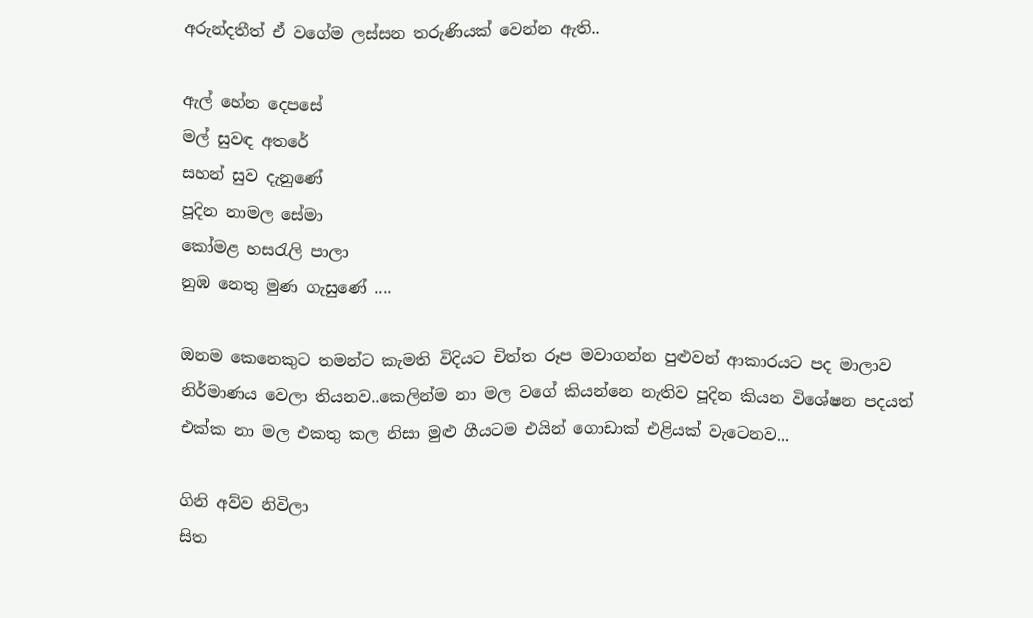අරුන්දතීත් ඒ වගේම ලස්සන තරුණියක් වෙන්න ඇති..

ඇල් හේන දෙපසේ
මල් සුවඳ අතරේ
සහන් සුව දැනුණේ
පූදින නාමල සේමා
කෝමළ හසරැලි පාලා
නුඹ නෙතු මුණ ගැසුණේ ....

ඔනම කෙනෙකුට තමන්ට කැමති විදියට චිත්ත රූප මවාගන්න පුළුවන් ආකාරයට පද මාලාව නිර්මාණය වෙලා තියනව..කෙලින්ම නා මල වගේ කියන්නෙ නැතිව පූදින කියන විශේෂන පදයත් එක්ක නා මල එකතු කල නිසා මුළු ගීයටම එයින් ගොඩාක් එළියක් වැටෙනව...

ගිනි අව්ව නිවිලා
සිත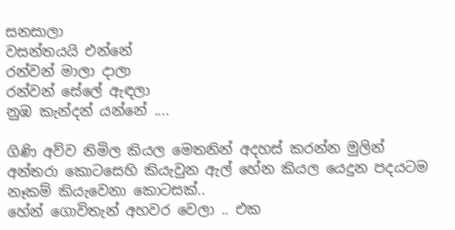සනසාලා
වසන්තයයි එන්නේ‍
රන්වන් මාලා දාලා‍
රන්වන් සේලේ ඇඳලා
නුඹ කැන්දන් යන්නේ ....

ගිණි අව්ව නිමිල කියල මෙතනින් අදහස් කරන්න මුලින් අන්තරා කොටසෙහි කියැවුන ඇල් හේන කියල යෙදුන පදයටම නෑකම් කියැවෙනා කොටසක්..
හේන් ගොවිතැන් අහවර වෙලා .. එක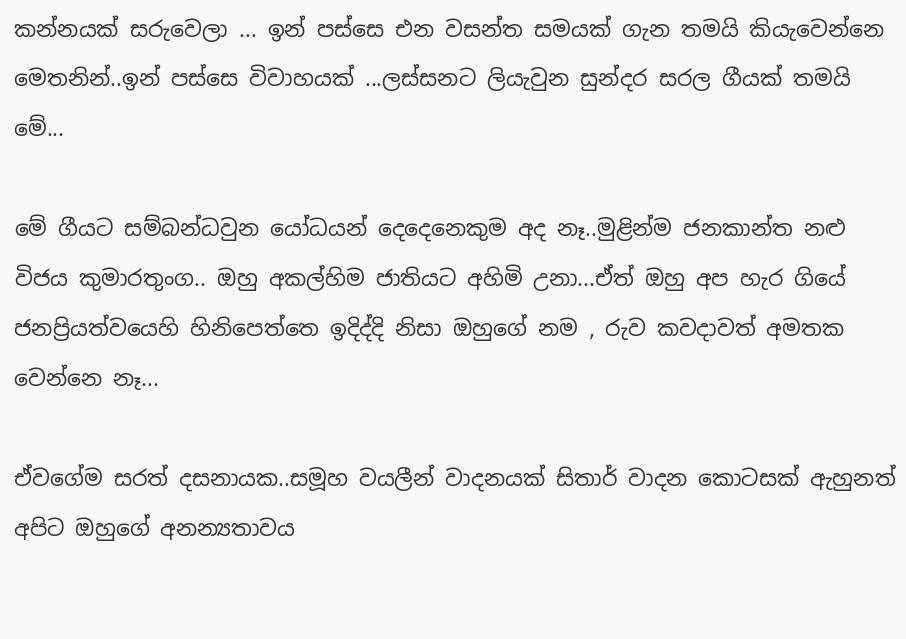කන්නයක් සරුවෙලා ... ඉන් පස්සෙ එන වසන්ත සමයක් ගැන තමයි කියැවෙන්නෙ මෙතනින්..ඉන් පස්සෙ විවාහයක් ...ලස්සනට ලියැවුන සුන්දර සරල ගීයක් තමයි මේ...

මේ ගීයට සම්බන්ධවුන යෝධයන් දෙදෙනෙකුම අද නෑ..මුළින්ම ජනකාන්ත නළු විජය කුමාරතුංග.. ඔහු අකල්හිම ජාතියට අහිමි උනා...ඒත් ඔහු අප හැර ගියේ ජනප්‍රියත්වයෙහි හිනිපෙත්තෙ ඉදිද්දි නිසා ඔහුගේ නම , රුව කවදාවත් අමතක වෙන්නෙ නෑ...

ඒවගේම සරත් දසනායක..සමූහ වයලීන් වාදනයක් සිතාර් වාදන කොටසක් ඇහුනත් අපිට ඔහුගේ අනන්‍යතාවය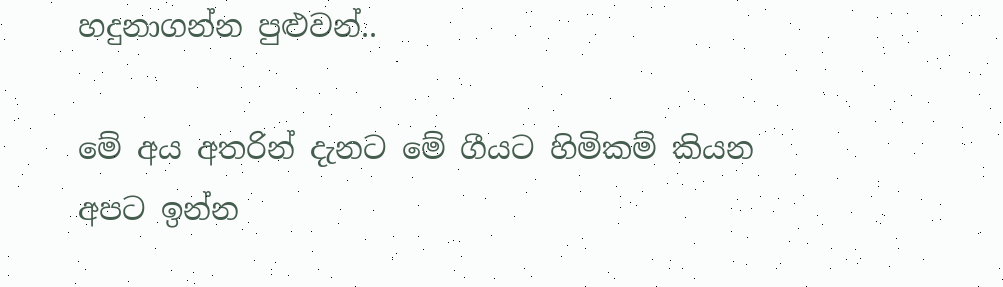හදුනාගන්න පුළුවන්..

මේ අය අතරින් දැනට මේ ගීයට හිමිකම් කියන අපට ඉන්න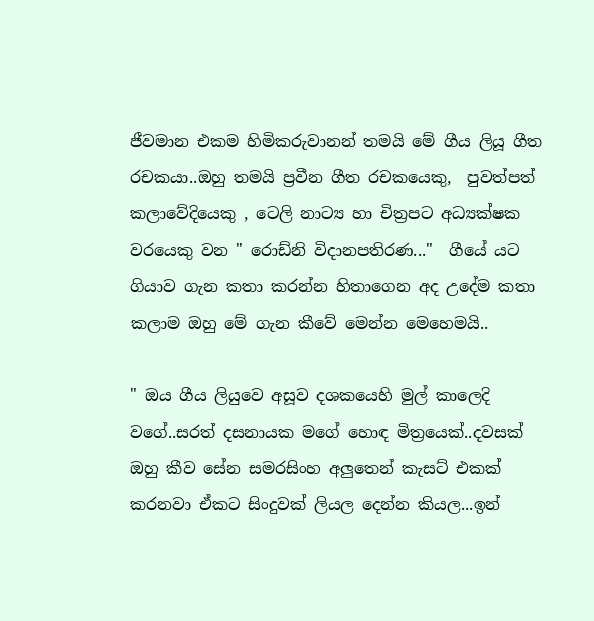ජීවමාන එකම හිමිකරුවානන් තමයි මේ ගීය ලියූ ගීත රචකයා..ඔහු තමයි ප්‍රවීන ගීත රචකයෙකු,  පුවත්පත් කලාවේදියෙකු , ටෙලි නාට්‍ය හා චිත්‍රපට අධ්‍යක්ෂක වරයෙකු වන " රොඩ්නි විදානපතිරණ..."  ගීයේ යට ගියාව ගැන කතා කරන්න හිතාගෙන අද උදේම කතා කලාම ඔහු මේ ගැන කීවේ මෙන්න මෙහෙමයි..

" ඔය ගීය ලියුවෙ අසූව දශකයෙහි මුල් කාලෙදි වගේ..සරත් දසනායක මගේ හොඳ මිත්‍රයෙක්..දවසක් ඔහු කීව සේන සමරසිංහ අලුතෙන් කැසට් එකක් කරනවා ඒකට සිංදුවක් ලියල දෙන්න කියල...ඉන්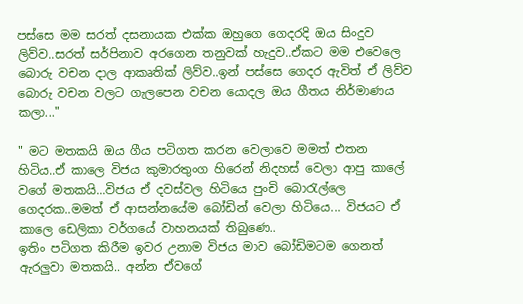පස්සෙ මම සරත් දසනායක එක්ක ඔහුගෙ ගෙදරදි ඔය සිංදුව ලිව්ව..සරත් සර්පිනාව අරගෙන තනුවක් හැදුව..ඒකට මම එවෙලෙ බොරු වචන දාල ආකෘතික් ලිව්ව..ඉන් පස්සෙ ගෙදර ඇවිත් ඒ ලිව්ව බොරු වචන වලට ගැලපෙන වචන යොදල ඔය ගීතය නිර්මාණය කලා..."

" මට මතකයි ඔය ගීය පටිගත කරන වෙලාවෙ මමත් එතන හිටිය..ඒ කාලෙ විජය කුමාරතුංග හිරෙන් නිදහස් වෙලා ආපු කාලේ වගේ මතකයි...විජය ඒ දවස්වල හිටියෙ පුංචි බොරැල්ලෙ ගෙදරක..මමත් ඒ ආසන්නයේම බෝඩින් වෙලා හිටියෙ... විජයට ඒ කාලෙ ඩෙලිකා වර්ගයේ වාහනයක් තිබුණෙ..
ඉතිං පටිගත කිරීම ඉවර උනාම විජය මාව බෝඩිමටම ගෙනත් ඇරලුවා මතකයි.. අන්න ඒවගේ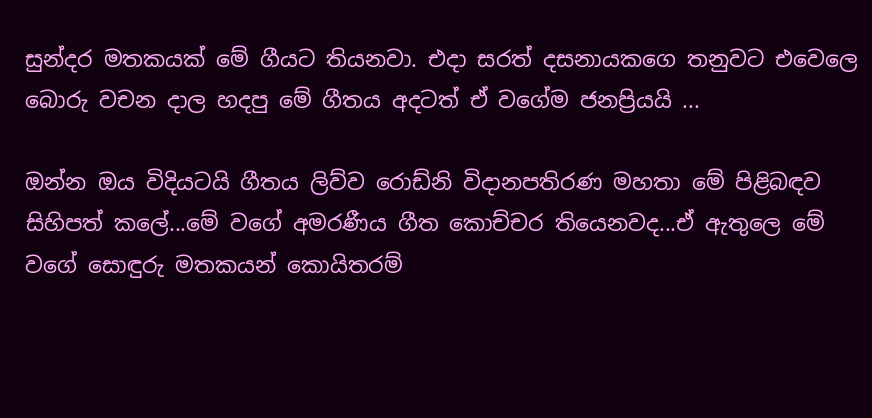සුන්දර මතකයක් මේ ගීයට තියනවා. එදා සරත් දසනායකගෙ තනුවට එවෙලෙ බොරු වචන දාල හදපු මේ ගීතය අදටත් ඒ වගේම ජනප්‍රියයි ...

ඔන්න ඔය විදියටයි ගීතය ලිව්ව රොඩ්නි විදානපතිරණ මහතා මේ පිළිබඳව සිහිපත් කලේ...මේ වගේ අමරණීය ගීත කොච්චර තියෙනවද...ඒ ඇතුලෙ මේ වගේ සොඳුරු මතකයන් කොයිතරම්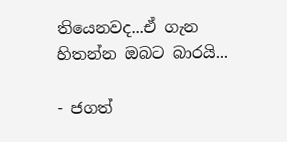තියෙනවද...ඒ ගැන  හිතන්න ඔබට බාරයි...

- ජගත්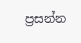ප්‍රසන්න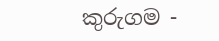කුරුගම -